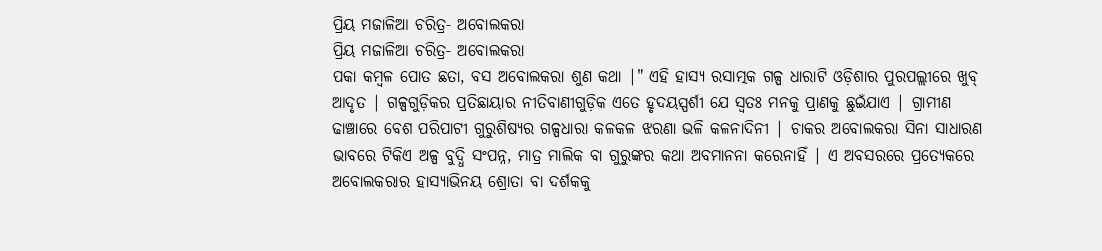ପ୍ରିୟ ମଜାଳିଆ ଚରିତ୍ର‐ ଅବୋଲକରା
ପ୍ରିୟ ମଜାଳିଆ ଚରିତ୍ର‐ ଅବୋଲକରା
ପକା କମ୍ବଳ ପୋତ ଛତା, ବସ ଅବୋଲକରା ଶୁଣ କଥା |" ଏହି ହାସ୍ୟ ରସାତ୍ମକ ଗଳ୍ପ ଧାରାଟି ଓଡ଼ିଶାର ପୁରପଲ୍ଲୀରେ ଖୁବ୍ ଆଦୃତ | ଗଳ୍ପଗୁଡ଼ିକର ପ୍ରତିଛାୟାର ନୀତିବାଣୀଗୁଡ଼ିକ ଏତେ ହୃଦୟସ୍ପର୍ଶୀ ଯେ ସ୍ବତଃ ମନକୁ ପ୍ରାଣକୁ ଛୁଇଁଯାଏ | ଗ୍ରାମୀଣ ଢାଞ୍ଚାରେ ବେଶ ପରିପାଟୀ ଗୁରୁଶିଷ୍ୟର ଗଳ୍ପଧାରା କଳକଳ ଝରଣା ଭଳି କଳନାଦିନୀ | ଚାକର ଅବୋଲକରା ସିନା ସାଧାରଣ ଭାବରେ ଟିକିଏ ଅଳ୍ପ ବୁଦ୍ଧି ସଂପନ୍ନ, ମାତ୍ର ମାଲିକ ବା ଗୁରୁଙ୍କର କଥା ଅବମାନନା କରେନାହିଁ | ଏ ଅବସରରେ ପ୍ରତ୍ଯେକରେ ଅବୋଲକରାର ହାସ୍ୟାଭିନୟ ଶ୍ରୋତା ବା ଦର୍ଶକକୁ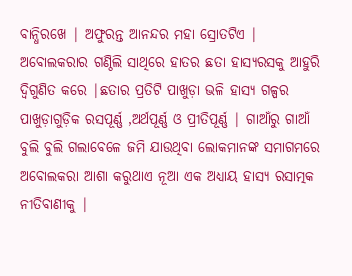ବାନ୍ଧିରଖେ | ଅଫୁରନ୍ତ ଆନନ୍ଦର ମହା ସ୍ରୋତଟିଏ | ଅବୋଲକରାର ଗଣ୍ଠିଲି ସାଥିରେ ହାତର ଛତା ହାସ୍ୟରସକୁ ଆହୁରି ଦ୍ବିଗୁଣିତ କରେ |ଛତାର ପ୍ରତିଟି ପାଖୁଡ଼ା ଭଳି ହାସ୍ୟ ଗଳ୍ପର ପାଖୁଡ଼ାଗୁଡ଼ିକ ରସପୂର୍ଣ୍ଣ ,ଅର୍ଥପୂର୍ଣ୍ଣ ଓ ପ୍ରୀତିପୂର୍ଣ୍ଣ | ଗାଆଁରୁ ଗାଆଁ ବୁଲି ବୁଲି ଗଲାବେଳେ ଜମି ଯାଉଥିବା ଲୋକମାନଙ୍କ ସମାଗମରେ ଅବୋଲକରା ଆଶା କରୁଥାଏ ନୂଆ ଏକ ଅଧ୍ୟାୟ ହାସ୍ୟ ରସାତ୍ମକ ନୀତିବାଣୀକୁ |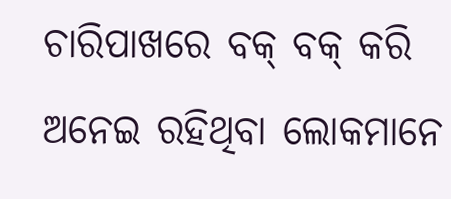ଚାରିପାଖରେ ବକ୍ ବକ୍ କରି ଅନେଇ ରହିଥିବା ଲୋକମାନେ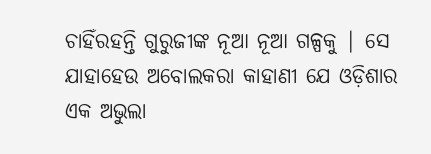ଚାହିଁରହନ୍ତି ଗୁରୁଜୀଙ୍କ ନୂଆ ନୂଆ ଗଳ୍ପକୁ | ସେ ଯାହାହେଉ ଅବୋଲକରା କାହାଣୀ ଯେ ଓଡ଼ିଶାର ଏକ ଅଭୁଲା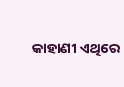କାହାଣୀ ଏଥିରେ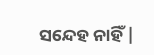ସନ୍ଦେହ ନାହିଁ |